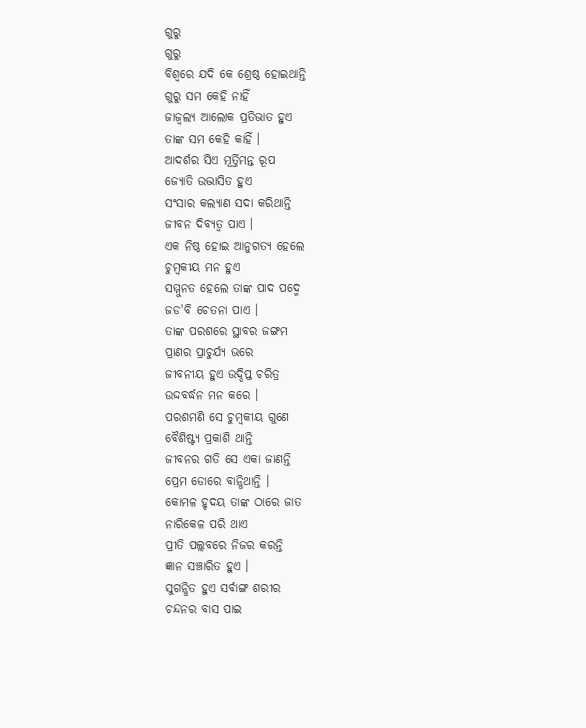ଗୁରୁ
ଗୁରୁ
ବିଶ୍ବରେ ଯଦି କେ ଶ୍ରେଷ୍ଠ ହୋଇଥାନ୍ତି
ଗୁରୁ ସମ କେହି ନାହିଁ
ଜାଜ୍ୱଲ୍ୟ ଆଲୋକ ପ୍ରତିଭାତ ହୁଏ
ତାଙ୍କ ସମ କେହି କାହିଁ ।
ଆଦର୍ଶର ସିଏ ମୂର୍ତ୍ତିମନ୍ତ ରୂପ
ଜ୍ୟୋତି ଉଦ୍ଭାସିତ ହୁଏ
ସଂସାର କଲ୍ୟାଣ ସଦା କରିଥାନ୍ତି
ଜୀବନ ଦିବ୍ୟତ୍ଵ ପାଏ ।
ଏକ ନିଷ୍ଠ ହୋଇ ଆନୁଗତ୍ୟ ହେଲେ
ଚୁମ୍ବକୀୟ ମନ ହୁଏ
ସମ୍ମୁନତ ହେଲେ ତାଙ୍କ ପାଦ ପଦ୍ମେ
ଜଡ'ବି ଚେତନା ପାଏ ।
ତାଙ୍କ ପରଶରେ ସ୍ଥାବର ଜଙ୍ଗମ
ପ୍ରାଣର ପ୍ରାଚୁର୍ଯ୍ୟ ଭରେ
ଜୀବନୀୟ ହୁଏ ଉଦ୍ଦିପ୍ତ ଚରିତ୍ର
ଉଦ୍ଦବର୍ଦ୍ଧନ ମନ କରେ ।
ପରଶମଣି ସେ ଚୁମ୍ବକୀୟ ଗୁଣେ
ବୈଶିଷ୍ଟ୍ୟ ପ୍ରକାଶି ଥାନ୍ତି
ଜୀବନର ଗତି ସେ ଏକା ଜାଣନ୍ତି
ପ୍ରେମ ଡୋରେ ବାନ୍ଧିଥାନ୍ତି ।
କୋମଳ ହୃଦୟ ତାଙ୍କ ଠାରେ ଜାତ
ନାରିକେଳ ପରି ଥାଏ
ପ୍ରୀତି ପଲ୍ଲବରେ ନିଜର କରନ୍ତି
ଜ୍ଞାନ ସଞ୍ଚାରିତ ହୁଏ ।
ସୁଗନ୍ଧିତ ହୁଏ ସର୍ବାଙ୍ଗ ଶରୀର
ଚନ୍ଦନର ବାସ ପାଇ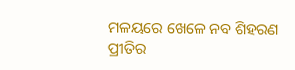ମଳୟରେ ଖେଳେ ନବ ଶିହରଣ
ପ୍ରୀତିର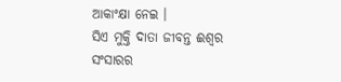ଆକାଂକ୍ଷା ନେଇ ।
ସିଏ ମୁକ୍ତି ଦାତା ଜୀବନ୍ତ ଈଶ୍ୱର
ସଂସାରର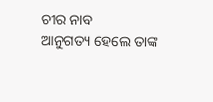ଚୀର ନାବ
ଆନୁଗତ୍ୟ ହେଲେ ତାଙ୍କ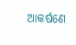ଆକର୍ଷଣେ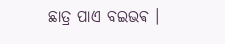ଛାତ୍ର ପାଏ ବଇଭଵ ।